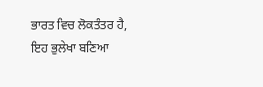ਭਾਰਤ ਵਿਚ ਲੋਕਤੰਤਰ ਹੈ, ਇਹ ਭੁਲੇਖਾ ਬਣਿਆ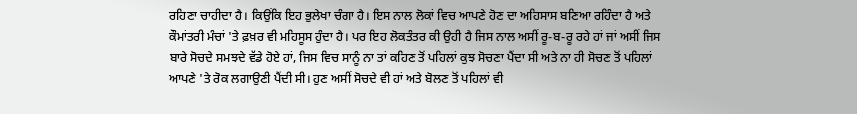ਰਹਿਣਾ ਚਾਹੀਦਾ ਹੈ। ਕਿਉਂਕਿ ਇਹ ਭੁਲੇਖਾ ਚੰਗਾ ਹੈ। ਇਸ ਨਾਲ ਲੋਕਾਂ ਵਿਚ ਆਪਣੇ ਹੋਣ ਦਾ ਅਹਿਸਾਸ ਬਣਿਆ ਰਹਿੰਦਾ ਹੈ ਅਤੇ ਕੌਮਾਂਤਰੀ ਮੰਚਾਂ 'ਤੇ ਫ਼ਖ਼ਰ ਵੀ ਮਹਿਸੂਸ ਹੁੰਦਾ ਹੈ। ਪਰ ਇਹ ਲੋਕਤੰਤਰ ਕੀ ਉਹੀ ਹੈ ਜਿਸ ਨਾਲ ਅਸੀਂ ਰੂ-ਬ-ਰੂ ਰਹੇ ਹਾਂ ਜਾਂ ਅਸੀਂ ਜਿਸ ਬਾਰੇ ਸੋਚਦੇ ਸਮਝਦੇ ਵੱਡੇ ਹੋਏ ਹਾਂ, ਜਿਸ ਵਿਚ ਸਾਨੂੰ ਨਾ ਤਾਂ ਕਹਿਣ ਤੋਂ ਪਹਿਲਾਂ ਕੁਝ ਸੋਚਣਾ ਪੈਂਦਾ ਸੀ ਅਤੇ ਨਾ ਹੀ ਸੋਚਣ ਤੋਂ ਪਹਿਲਾਂ ਆਪਣੇ 'ਤੇ ਰੋਕ ਲਗਾਉਣੀ ਪੈਂਦੀ ਸੀ। ਹੁਣ ਅਸੀਂ ਸੋਚਦੇ ਵੀ ਹਾਂ ਅਤੇ ਬੋਲਣ ਤੋਂ ਪਹਿਲਾਂ ਵੀ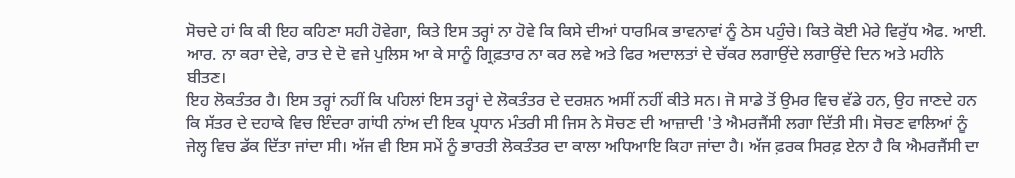ਸੋਚਦੇ ਹਾਂ ਕਿ ਕੀ ਇਹ ਕਹਿਣਾ ਸਹੀ ਹੋਵੇਗਾ, ਕਿਤੇ ਇਸ ਤਰ੍ਹਾਂ ਨਾ ਹੋਵੇ ਕਿ ਕਿਸੇ ਦੀਆਂ ਧਾਰਮਿਕ ਭਾਵਨਾਵਾਂ ਨੂੰ ਠੇਸ ਪਹੁੰਚੇ। ਕਿਤੇ ਕੋਈ ਮੇਰੇ ਵਿਰੁੱਧ ਐਫ. ਆਈ. ਆਰ. ਨਾ ਕਰਾ ਦੇਵੇ, ਰਾਤ ਦੇ ਦੋ ਵਜੇ ਪੁਲਿਸ ਆ ਕੇ ਸਾਨੂੰ ਗ੍ਰਿਫ਼ਤਾਰ ਨਾ ਕਰ ਲਵੇ ਅਤੇ ਫਿਰ ਅਦਾਲਤਾਂ ਦੇ ਚੱਕਰ ਲਗਾਉਂਦੇ ਲਗਾਉਂਦੇ ਦਿਨ ਅਤੇ ਮਹੀਨੇ ਬੀਤਣ।
ਇਹ ਲੋਕਤੰਤਰ ਹੈ। ਇਸ ਤਰ੍ਹਾਂ ਨਹੀਂ ਕਿ ਪਹਿਲਾਂ ਇਸ ਤਰ੍ਹਾਂ ਦੇ ਲੋਕਤੰਤਰ ਦੇ ਦਰਸ਼ਨ ਅਸੀਂ ਨਹੀਂ ਕੀਤੇ ਸਨ। ਜੋ ਸਾਡੇ ਤੋਂ ਉਮਰ ਵਿਚ ਵੱਡੇ ਹਨ, ਉਹ ਜਾਣਦੇ ਹਨ ਕਿ ਸੱਤਰ ਦੇ ਦਹਾਕੇ ਵਿਚ ਇੰਦਰਾ ਗਾਂਧੀ ਨਾਂਅ ਦੀ ਇਕ ਪ੍ਰਧਾਨ ਮੰਤਰੀ ਸੀ ਜਿਸ ਨੇ ਸੋਚਣ ਦੀ ਆਜ਼ਾਦੀ 'ਤੇ ਐਮਰਜੈਂਸੀ ਲਗਾ ਦਿੱਤੀ ਸੀ। ਸੋਚਣ ਵਾਲਿਆਂ ਨੂੰ ਜੇਲ੍ਹ ਵਿਚ ਡੱਕ ਦਿੱਤਾ ਜਾਂਦਾ ਸੀ। ਅੱਜ ਵੀ ਇਸ ਸਮੇਂ ਨੂੰ ਭਾਰਤੀ ਲੋਕਤੰਤਰ ਦਾ ਕਾਲਾ ਅਧਿਆਇ ਕਿਹਾ ਜਾਂਦਾ ਹੈ। ਅੱਜ ਫ਼ਰਕ ਸਿਰਫ਼ ਏਨਾ ਹੈ ਕਿ ਐਮਰਜੈਂਸੀ ਦਾ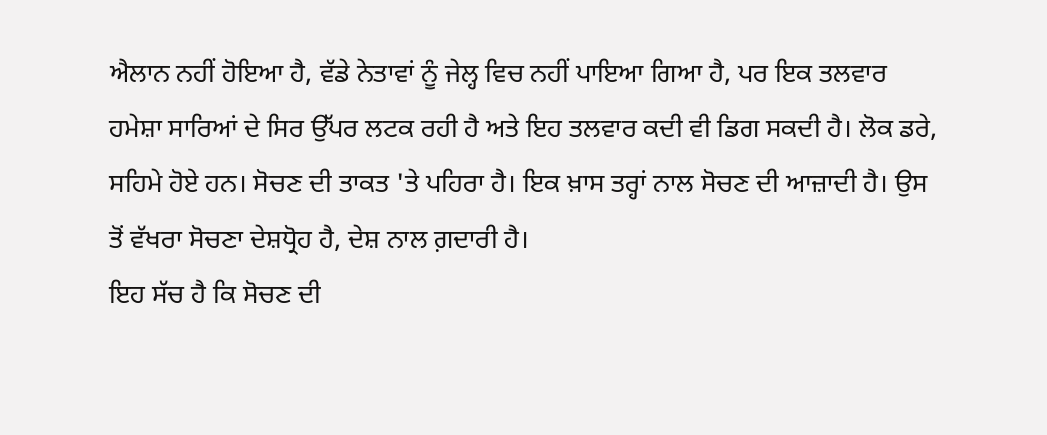ਐਲਾਨ ਨਹੀਂ ਹੋਇਆ ਹੈ, ਵੱਡੇ ਨੇਤਾਵਾਂ ਨੂੰ ਜੇਲ੍ਹ ਵਿਚ ਨਹੀਂ ਪਾਇਆ ਗਿਆ ਹੈ, ਪਰ ਇਕ ਤਲਵਾਰ ਹਮੇਸ਼ਾ ਸਾਰਿਆਂ ਦੇ ਸਿਰ ਉੱਪਰ ਲਟਕ ਰਹੀ ਹੈ ਅਤੇ ਇਹ ਤਲਵਾਰ ਕਦੀ ਵੀ ਡਿਗ ਸਕਦੀ ਹੈ। ਲੋਕ ਡਰੇ, ਸਹਿਮੇ ਹੋਏ ਹਨ। ਸੋਚਣ ਦੀ ਤਾਕਤ 'ਤੇ ਪਹਿਰਾ ਹੈ। ਇਕ ਖ਼ਾਸ ਤਰ੍ਹਾਂ ਨਾਲ ਸੋਚਣ ਦੀ ਆਜ਼ਾਦੀ ਹੈ। ਉਸ ਤੋਂ ਵੱਖਰਾ ਸੋਚਣਾ ਦੇਸ਼ਧ੍ਰੋਹ ਹੈ, ਦੇਸ਼ ਨਾਲ ਗ਼ਦਾਰੀ ਹੈ।
ਇਹ ਸੱਚ ਹੈ ਕਿ ਸੋਚਣ ਦੀ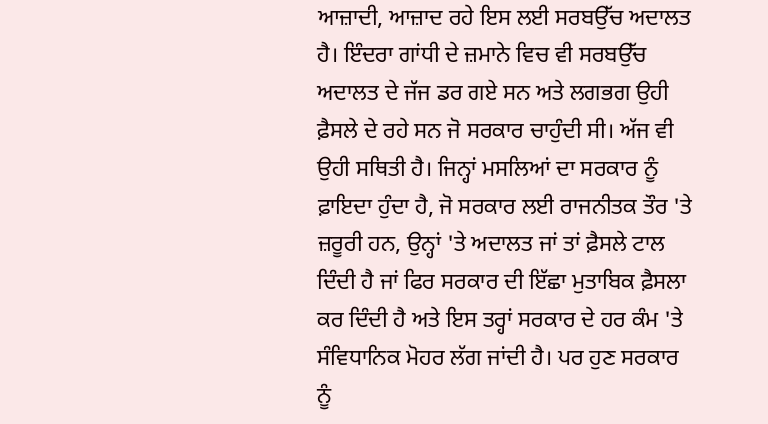ਆਜ਼ਾਦੀ, ਆਜ਼ਾਦ ਰਹੇ ਇਸ ਲਈ ਸਰਬਉੱਚ ਅਦਾਲਤ ਹੈ। ਇੰਦਰਾ ਗਾਂਧੀ ਦੇ ਜ਼ਮਾਨੇ ਵਿਚ ਵੀ ਸਰਬਉੱਚ ਅਦਾਲਤ ਦੇ ਜੱਜ ਡਰ ਗਏ ਸਨ ਅਤੇ ਲਗਭਗ ਉਹੀ ਫ਼ੈਸਲੇ ਦੇ ਰਹੇ ਸਨ ਜੋ ਸਰਕਾਰ ਚਾਹੁੰਦੀ ਸੀ। ਅੱਜ ਵੀ ਉਹੀ ਸਥਿਤੀ ਹੈ। ਜਿਨ੍ਹਾਂ ਮਸਲਿਆਂ ਦਾ ਸਰਕਾਰ ਨੂੰ ਫ਼ਾਇਦਾ ਹੁੰਦਾ ਹੈ, ਜੋ ਸਰਕਾਰ ਲਈ ਰਾਜਨੀਤਕ ਤੌਰ 'ਤੇ ਜ਼ਰੂਰੀ ਹਨ, ਉਨ੍ਹਾਂ 'ਤੇ ਅਦਾਲਤ ਜਾਂ ਤਾਂ ਫ਼ੈਸਲੇ ਟਾਲ ਦਿੰਦੀ ਹੈ ਜਾਂ ਫਿਰ ਸਰਕਾਰ ਦੀ ਇੱਛਾ ਮੁਤਾਬਿਕ ਫ਼ੈਸਲਾ ਕਰ ਦਿੰਦੀ ਹੈ ਅਤੇ ਇਸ ਤਰ੍ਹਾਂ ਸਰਕਾਰ ਦੇ ਹਰ ਕੰਮ 'ਤੇ ਸੰਵਿਧਾਨਿਕ ਮੋਹਰ ਲੱਗ ਜਾਂਦੀ ਹੈ। ਪਰ ਹੁਣ ਸਰਕਾਰ ਨੂੰ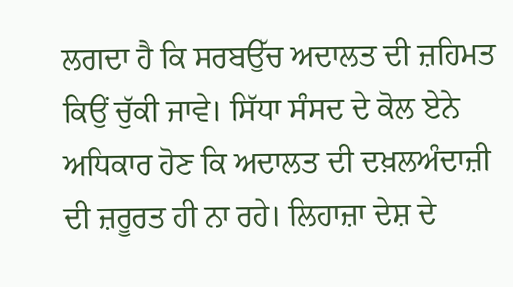ਲਗਦਾ ਹੈ ਕਿ ਸਰਬਉੱਚ ਅਦਾਲਤ ਦੀ ਜ਼ਹਿਮਤ ਕਿਉਂ ਚੁੱਕੀ ਜਾਵੇ। ਸਿੱਧਾ ਸੰਸਦ ਦੇ ਕੋਲ ਏਨੇ ਅਧਿਕਾਰ ਹੋਣ ਕਿ ਅਦਾਲਤ ਦੀ ਦਖ਼ਲਅੰਦਾਜ਼ੀ ਦੀ ਜ਼ਰੂਰਤ ਹੀ ਨਾ ਰਹੇ। ਲਿਹਾਜ਼ਾ ਦੇਸ਼ ਦੇ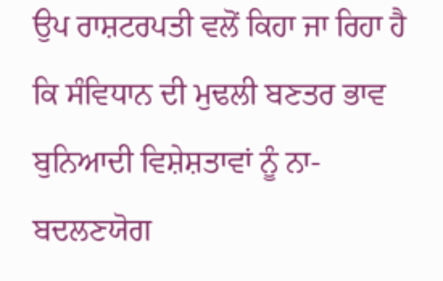ਉਪ ਰਾਸ਼ਟਰਪਤੀ ਵਲੋਂ ਕਿਹਾ ਜਾ ਰਿਹਾ ਹੈ ਕਿ ਸੰਵਿਧਾਨ ਦੀ ਮੁਢਲੀ ਬਣਤਰ ਭਾਵ ਬੁਨਿਆਦੀ ਵਿਸ਼ੇਸ਼ਤਾਵਾਂ ਨੂੰ ਨਾ-ਬਦਲਣਯੋਗ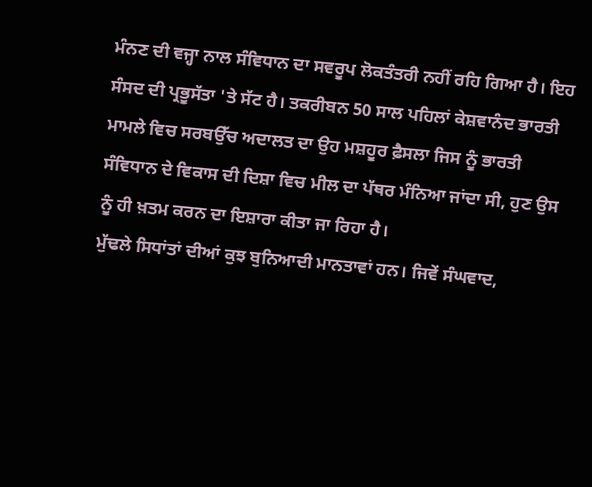ਮੰਨਣ ਦੀ ਵਜ੍ਹਾ ਨਾਲ ਸੰਵਿਧਾਨ ਦਾ ਸਵਰੂਪ ਲੋਕਤੰਤਰੀ ਨਹੀਂ ਰਹਿ ਗਿਆ ਹੈ। ਇਹ ਸੰਸਦ ਦੀ ਪ੍ਰਭੂਸੱਤਾ 'ਤੇ ਸੱਟ ਹੈ। ਤਕਰੀਬਨ 50 ਸਾਲ ਪਹਿਲਾਂ ਕੇਸ਼ਵਾਨੰਦ ਭਾਰਤੀ ਮਾਮਲੇ ਵਿਚ ਸਰਬਉੱਚ ਅਦਾਲਤ ਦਾ ਉਹ ਮਸ਼ਹੂਰ ਫ਼ੈਸਲਾ ਜਿਸ ਨੂੰ ਭਾਰਤੀ ਸੰਵਿਧਾਨ ਦੇ ਵਿਕਾਸ ਦੀ ਦਿਸ਼ਾ ਵਿਚ ਮੀਲ ਦਾ ਪੱਥਰ ਮੰਨਿਆ ਜਾਂਦਾ ਸੀ, ਹੁਣ ਉਸ ਨੂੰ ਹੀ ਖ਼ਤਮ ਕਰਨ ਦਾ ਇਸ਼ਾਰਾ ਕੀਤਾ ਜਾ ਰਿਹਾ ਹੈ।
ਮੁੱਢਲੇ ਸਿਧਾਂਤਾਂ ਦੀਆਂ ਕੁਝ ਬੁਨਿਆਦੀ ਮਾਨਤਾਵਾਂ ਹਨ। ਜਿਵੇਂ ਸੰਘਵਾਦ,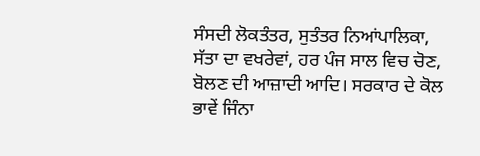ਸੰਸਦੀ ਲੋਕਤੰਤਰ, ਸੁਤੰਤਰ ਨਿਆਂਪਾਲਿਕਾ, ਸੱਤਾ ਦਾ ਵਖਰੇਵਾਂ, ਹਰ ਪੰਜ ਸਾਲ ਵਿਚ ਚੋਣ, ਬੋਲਣ ਦੀ ਆਜ਼ਾਦੀ ਆਦਿ। ਸਰਕਾਰ ਦੇ ਕੋਲ ਭਾਵੇਂ ਜਿੰਨਾ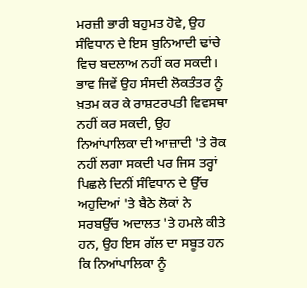ਮਰਜ਼ੀ ਭਾਰੀ ਬਹੁਮਤ ਹੋਵੇ, ਉਹ ਸੰਵਿਧਾਨ ਦੇ ਇਸ ਬੁਨਿਆਦੀ ਢਾਂਚੇ ਵਿਚ ਬਦਲਾਅ ਨਹੀਂ ਕਰ ਸਕਦੀ। ਭਾਵ ਜਿਵੇਂ ਉਹ ਸੰਸਦੀ ਲੋਕਤੰਤਰ ਨੂੰ ਖ਼ਤਮ ਕਰ ਕੇ ਰਾਸ਼ਟਰਪਤੀ ਵਿਵਸਥਾ ਨਹੀਂ ਕਰ ਸਕਦੀ, ਉਹ ਨਿਆਂਪਾਲਿਕਾ ਦੀ ਆਜ਼ਾਦੀ 'ਤੇ ਰੋਕ ਨਹੀਂ ਲਗਾ ਸਕਦੀ ਪਰ ਜਿਸ ਤਰ੍ਹਾਂ ਪਿਛਲੇ ਦਿਨੀਂ ਸੰਵਿਧਾਨ ਦੇ ਉੱਚ ਅਹੁਦਿਆਂ 'ਤੇ ਬੈਠੇ ਲੋਕਾਂ ਨੇ ਸਰਬਉੱਚ ਅਦਾਲਤ 'ਤੇ ਹਮਲੇ ਕੀਤੇ ਹਨ, ਉਹ ਇਸ ਗੱਲ ਦਾ ਸਬੂਤ ਹਨ ਕਿ ਨਿਆਂਪਾਲਿਕਾ ਨੂੰ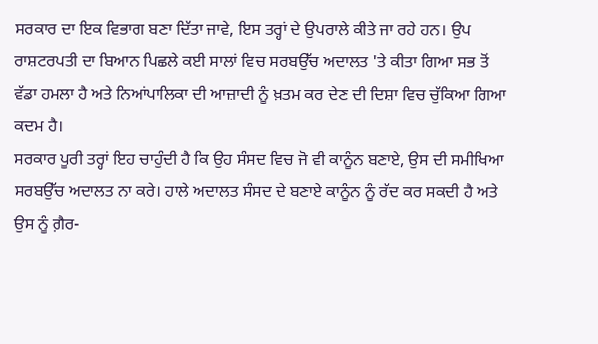ਸਰਕਾਰ ਦਾ ਇਕ ਵਿਭਾਗ ਬਣਾ ਦਿੱਤਾ ਜਾਵੇ, ਇਸ ਤਰ੍ਹਾਂ ਦੇ ਉਪਰਾਲੇ ਕੀਤੇ ਜਾ ਰਹੇ ਹਨ। ਉਪ ਰਾਸ਼ਟਰਪਤੀ ਦਾ ਬਿਆਨ ਪਿਛਲੇ ਕਈ ਸਾਲਾਂ ਵਿਚ ਸਰਬਉੱਚ ਅਦਾਲਤ 'ਤੇ ਕੀਤਾ ਗਿਆ ਸਭ ਤੋਂ ਵੱਡਾ ਹਮਲਾ ਹੈ ਅਤੇ ਨਿਆਂਪਾਲਿਕਾ ਦੀ ਆਜ਼ਾਦੀ ਨੂੰ ਖ਼ਤਮ ਕਰ ਦੇਣ ਦੀ ਦਿਸ਼ਾ ਵਿਚ ਚੁੱਕਿਆ ਗਿਆ ਕਦਮ ਹੈ।
ਸਰਕਾਰ ਪੂਰੀ ਤਰ੍ਹਾਂ ਇਹ ਚਾਹੁੰਦੀ ਹੈ ਕਿ ਉਹ ਸੰਸਦ ਵਿਚ ਜੋ ਵੀ ਕਾਨੂੰਨ ਬਣਾਏ, ਉਸ ਦੀ ਸਮੀਖਿਆ ਸਰਬਉੱਚ ਅਦਾਲਤ ਨਾ ਕਰੇ। ਹਾਲੇ ਅਦਾਲਤ ਸੰਸਦ ਦੇ ਬਣਾਏ ਕਾਨੂੰਨ ਨੂੰ ਰੱਦ ਕਰ ਸਕਦੀ ਹੈ ਅਤੇ ਉਸ ਨੂੰ ਗ਼ੈਰ-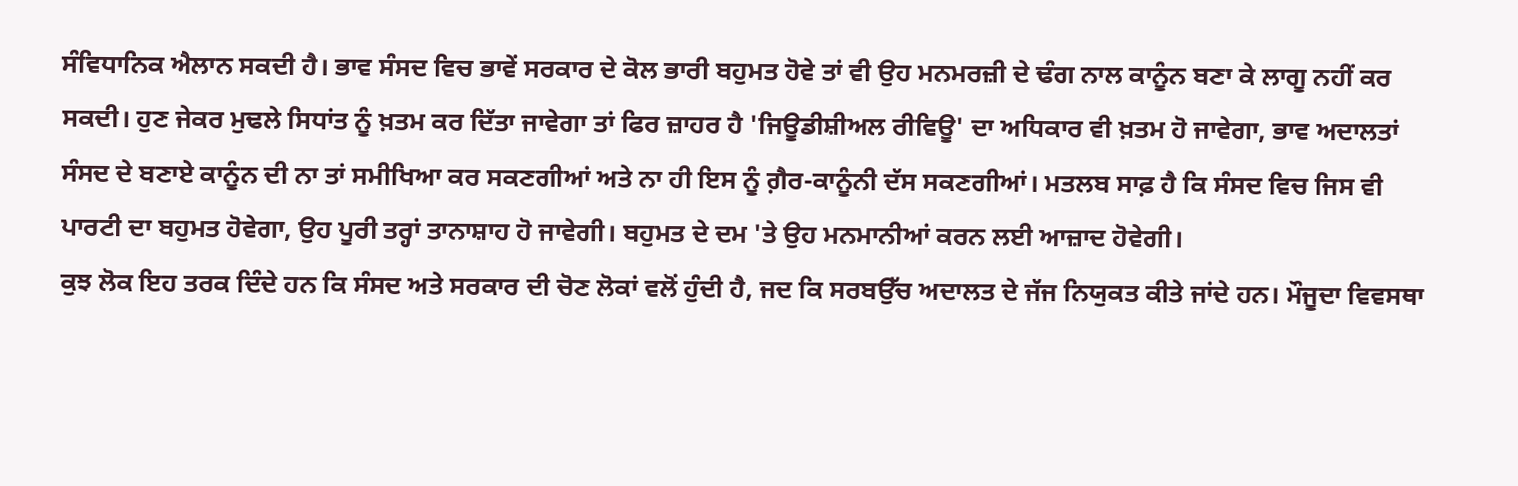ਸੰਵਿਧਾਨਿਕ ਐਲਾਨ ਸਕਦੀ ਹੈ। ਭਾਵ ਸੰਸਦ ਵਿਚ ਭਾਵੇਂ ਸਰਕਾਰ ਦੇ ਕੋਲ ਭਾਰੀ ਬਹੁਮਤ ਹੋਵੇ ਤਾਂ ਵੀ ਉਹ ਮਨਮਰਜ਼ੀ ਦੇ ਢੰਗ ਨਾਲ ਕਾਨੂੰਨ ਬਣਾ ਕੇ ਲਾਗੂ ਨਹੀਂ ਕਰ ਸਕਦੀ। ਹੁਣ ਜੇਕਰ ਮੁਢਲੇ ਸਿਧਾਂਤ ਨੂੰ ਖ਼ਤਮ ਕਰ ਦਿੱਤਾ ਜਾਵੇਗਾ ਤਾਂ ਫਿਰ ਜ਼ਾਹਰ ਹੈ 'ਜਿਊਡੀਸ਼ੀਅਲ ਰੀਵਿਊ' ਦਾ ਅਧਿਕਾਰ ਵੀ ਖ਼ਤਮ ਹੋ ਜਾਵੇਗਾ, ਭਾਵ ਅਦਾਲਤਾਂ ਸੰਸਦ ਦੇ ਬਣਾਏ ਕਾਨੂੰਨ ਦੀ ਨਾ ਤਾਂ ਸਮੀਖਿਆ ਕਰ ਸਕਣਗੀਆਂ ਅਤੇ ਨਾ ਹੀ ਇਸ ਨੂੰ ਗ਼ੈਰ-ਕਾਨੂੰਨੀ ਦੱਸ ਸਕਣਗੀਆਂ। ਮਤਲਬ ਸਾਫ਼ ਹੈ ਕਿ ਸੰਸਦ ਵਿਚ ਜਿਸ ਵੀ ਪਾਰਟੀ ਦਾ ਬਹੁਮਤ ਹੋਵੇਗਾ, ਉਹ ਪੂਰੀ ਤਰ੍ਹਾਂ ਤਾਨਾਸ਼ਾਹ ਹੋ ਜਾਵੇਗੀ। ਬਹੁਮਤ ਦੇ ਦਮ 'ਤੇ ਉਹ ਮਨਮਾਨੀਆਂ ਕਰਨ ਲਈ ਆਜ਼ਾਦ ਹੋਵੇਗੀ।
ਕੁਝ ਲੋਕ ਇਹ ਤਰਕ ਦਿੰਦੇ ਹਨ ਕਿ ਸੰਸਦ ਅਤੇ ਸਰਕਾਰ ਦੀ ਚੋਣ ਲੋਕਾਂ ਵਲੋਂ ਹੁੰਦੀ ਹੈ, ਜਦ ਕਿ ਸਰਬਉੱਚ ਅਦਾਲਤ ਦੇ ਜੱਜ ਨਿਯੁਕਤ ਕੀਤੇ ਜਾਂਦੇ ਹਨ। ਮੌਜੂਦਾ ਵਿਵਸਥਾ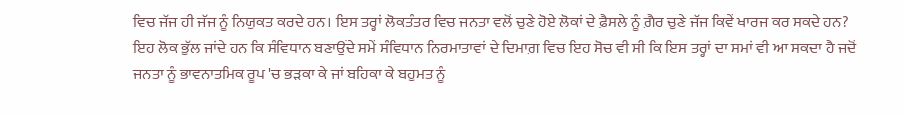ਵਿਚ ਜੱਜ ਹੀ ਜੱਜ ਨੂੰ ਨਿਯੁਕਤ ਕਰਦੇ ਹਨ। ਇਸ ਤਰ੍ਹਾਂ ਲੋਕਤੰਤਰ ਵਿਚ ਜਨਤਾ ਵਲੋਂ ਚੁਣੇ ਹੋਏ ਲੋਕਾਂ ਦੇ ਫ਼ੈਸਲੇ ਨੂੰ ਗ਼ੈਰ ਚੁਣੇ ਜੱਜ ਕਿਵੇਂ ਖਾਰਜ ਕਰ ਸਕਦੇ ਹਨ? ਇਹ ਲੋਕ ਭੁੱਲ ਜਾਂਦੇ ਹਨ ਕਿ ਸੰਵਿਧਾਨ ਬਣਾਉਂਦੇ ਸਮੇਂ ਸੰਵਿਧਾਨ ਨਿਰਮਾਤਾਵਾਂ ਦੇ ਦਿਮਾਗ਼ ਵਿਚ ਇਹ ਸੋਚ ਵੀ ਸੀ ਕਿ ਇਸ ਤਰ੍ਹਾਂ ਦਾ ਸਮਾਂ ਵੀ ਆ ਸਕਦਾ ਹੈ ਜਦੋਂ ਜਨਤਾ ਨੂੰ ਭਾਵਨਾਤਮਿਕ ਰੂਪ 'ਚ ਭੜਕਾ ਕੇ ਜਾਂ ਬਹਿਕਾ ਕੇ ਬਹੁਮਤ ਨੂੰ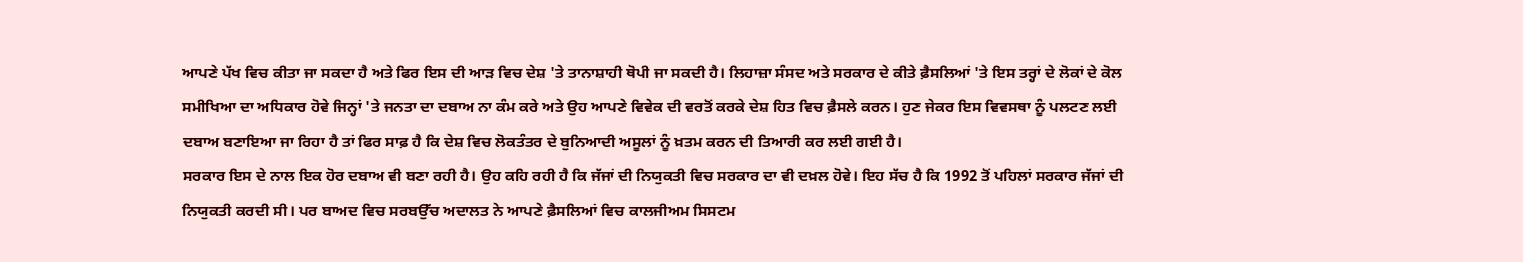ਆਪਣੇ ਪੱਖ ਵਿਚ ਕੀਤਾ ਜਾ ਸਕਦਾ ਹੈ ਅਤੇ ਫਿਰ ਇਸ ਦੀ ਆੜ ਵਿਚ ਦੇਸ਼ 'ਤੇ ਤਾਨਾਸ਼ਾਹੀ ਥੋਪੀ ਜਾ ਸਕਦੀ ਹੈ। ਲਿਹਾਜ਼ਾ ਸੰਸਦ ਅਤੇ ਸਰਕਾਰ ਦੇ ਕੀਤੇ ਫ਼ੈਸਲਿਆਂ 'ਤੇ ਇਸ ਤਰ੍ਹਾਂ ਦੇ ਲੋਕਾਂ ਦੇ ਕੋਲ ਸਮੀਖਿਆ ਦਾ ਅਧਿਕਾਰ ਹੋਵੇ ਜਿਨ੍ਹਾਂ 'ਤੇ ਜਨਤਾ ਦਾ ਦਬਾਅ ਨਾ ਕੰਮ ਕਰੇ ਅਤੇ ਉਹ ਆਪਣੇ ਵਿਵੇਕ ਦੀ ਵਰਤੋਂ ਕਰਕੇ ਦੇਸ਼ ਹਿਤ ਵਿਚ ਫ਼ੈਸਲੇ ਕਰਨ। ਹੁਣ ਜੇਕਰ ਇਸ ਵਿਵਸਥਾ ਨੂੰ ਪਲਟਣ ਲਈ ਦਬਾਅ ਬਣਾਇਆ ਜਾ ਰਿਹਾ ਹੈ ਤਾਂ ਫਿਰ ਸਾਫ਼ ਹੈ ਕਿ ਦੇਸ਼ ਵਿਚ ਲੋਕਤੰਤਰ ਦੇ ਬੁਨਿਆਦੀ ਅਸੂਲਾਂ ਨੂੰ ਖ਼ਤਮ ਕਰਨ ਦੀ ਤਿਆਰੀ ਕਰ ਲਈ ਗਈ ਹੈ।
ਸਰਕਾਰ ਇਸ ਦੇ ਨਾਲ ਇਕ ਹੋਰ ਦਬਾਅ ਵੀ ਬਣਾ ਰਹੀ ਹੈ। ਉਹ ਕਹਿ ਰਹੀ ਹੈ ਕਿ ਜੱਜਾਂ ਦੀ ਨਿਯੁਕਤੀ ਵਿਚ ਸਰਕਾਰ ਦਾ ਵੀ ਦਖ਼ਲ ਹੋਵੇ। ਇਹ ਸੱਚ ਹੈ ਕਿ 1992 ਤੋਂ ਪਹਿਲਾਂ ਸਰਕਾਰ ਜੱਜਾਂ ਦੀ ਨਿਯੁਕਤੀ ਕਰਦੀ ਸੀ। ਪਰ ਬਾਅਦ ਵਿਚ ਸਰਬਉੱਚ ਅਦਾਲਤ ਨੇ ਆਪਣੇ ਫ਼ੈਸਲਿਆਂ ਵਿਚ ਕਾਲਜੀਅਮ ਸਿਸਟਮ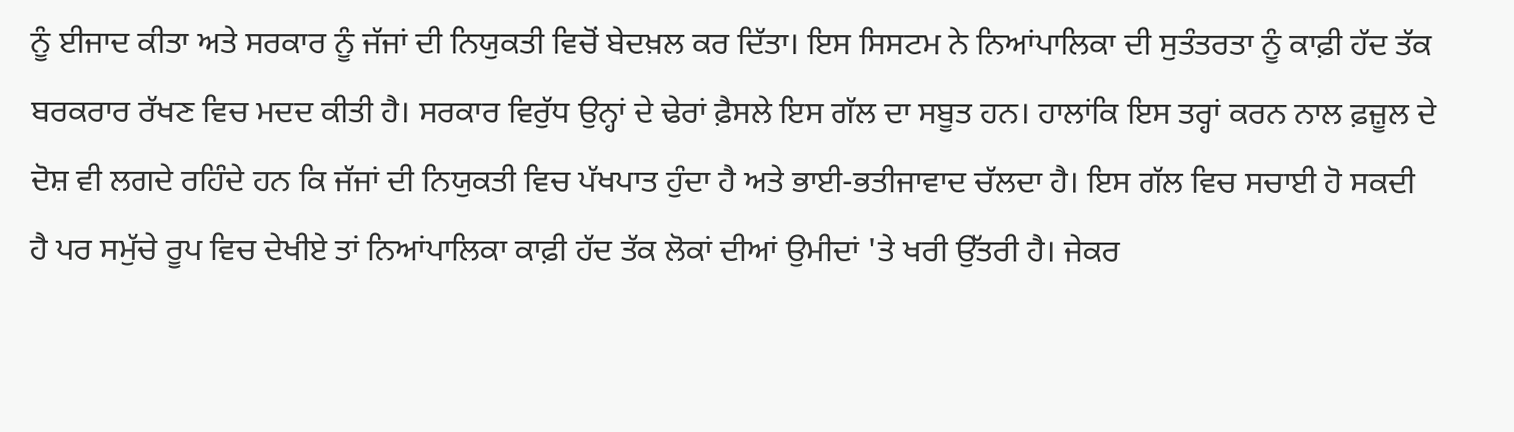ਨੂੰ ਈਜਾਦ ਕੀਤਾ ਅਤੇ ਸਰਕਾਰ ਨੂੰ ਜੱਜਾਂ ਦੀ ਨਿਯੁਕਤੀ ਵਿਚੋਂ ਬੇਦਖ਼ਲ ਕਰ ਦਿੱਤਾ। ਇਸ ਸਿਸਟਮ ਨੇ ਨਿਆਂਪਾਲਿਕਾ ਦੀ ਸੁਤੰਤਰਤਾ ਨੂੰ ਕਾਫ਼ੀ ਹੱਦ ਤੱਕ ਬਰਕਰਾਰ ਰੱਖਣ ਵਿਚ ਮਦਦ ਕੀਤੀ ਹੈ। ਸਰਕਾਰ ਵਿਰੁੱਧ ਉਨ੍ਹਾਂ ਦੇ ਢੇਰਾਂ ਫ਼ੈਸਲੇ ਇਸ ਗੱਲ ਦਾ ਸਬੂਤ ਹਨ। ਹਾਲਾਂਕਿ ਇਸ ਤਰ੍ਹਾਂ ਕਰਨ ਨਾਲ ਫ਼ਜ਼ੂਲ ਦੇ ਦੋਸ਼ ਵੀ ਲਗਦੇ ਰਹਿੰਦੇ ਹਨ ਕਿ ਜੱਜਾਂ ਦੀ ਨਿਯੁਕਤੀ ਵਿਚ ਪੱਖਪਾਤ ਹੁੰਦਾ ਹੈ ਅਤੇ ਭਾਈ-ਭਤੀਜਾਵਾਦ ਚੱਲਦਾ ਹੈ। ਇਸ ਗੱਲ ਵਿਚ ਸਚਾਈ ਹੋ ਸਕਦੀ ਹੈ ਪਰ ਸਮੁੱਚੇ ਰੂਪ ਵਿਚ ਦੇਖੀਏ ਤਾਂ ਨਿਆਂਪਾਲਿਕਾ ਕਾਫ਼ੀ ਹੱਦ ਤੱਕ ਲੋਕਾਂ ਦੀਆਂ ਉਮੀਦਾਂ 'ਤੇ ਖਰੀ ਉੱਤਰੀ ਹੈ। ਜੇਕਰ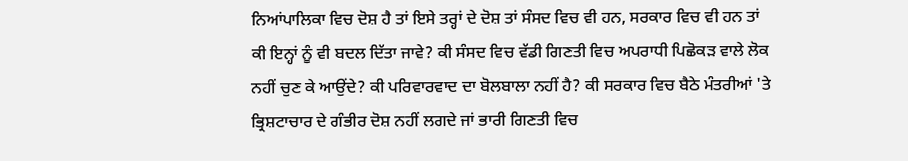ਨਿਆਂਪਾਲਿਕਾ ਵਿਚ ਦੋਸ਼ ਹੈ ਤਾਂ ਇਸੇ ਤਰ੍ਹਾਂ ਦੇ ਦੋਸ਼ ਤਾਂ ਸੰਸਦ ਵਿਚ ਵੀ ਹਨ, ਸਰਕਾਰ ਵਿਚ ਵੀ ਹਨ ਤਾਂ ਕੀ ਇਨ੍ਹਾਂ ਨੂੰ ਵੀ ਬਦਲ ਦਿੱਤਾ ਜਾਵੇ? ਕੀ ਸੰਸਦ ਵਿਚ ਵੱਡੀ ਗਿਣਤੀ ਵਿਚ ਅਪਰਾਧੀ ਪਿਛੋਕੜ ਵਾਲੇ ਲੋਕ ਨਹੀਂ ਚੁਣ ਕੇ ਆਉਂਦੇ? ਕੀ ਪਰਿਵਾਰਵਾਦ ਦਾ ਬੋਲਬਾਲਾ ਨਹੀਂ ਹੈ? ਕੀ ਸਰਕਾਰ ਵਿਚ ਬੈਠੇ ਮੰਤਰੀਆਂ 'ਤੇ ਭ੍ਰਿਸ਼ਟਾਚਾਰ ਦੇ ਗੰਭੀਰ ਦੋਸ਼ ਨਹੀਂ ਲਗਦੇ ਜਾਂ ਭਾਰੀ ਗਿਣਤੀ ਵਿਚ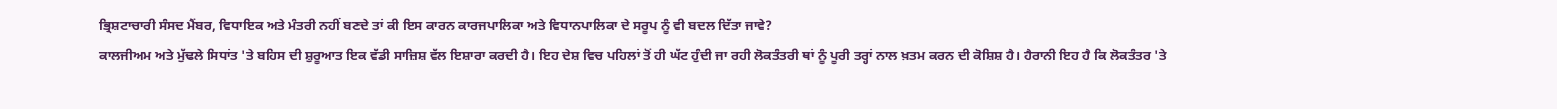ਭ੍ਰਿਸ਼ਟਾਚਾਰੀ ਸੰਸਦ ਮੈਂਬਰ, ਵਿਧਾਇਕ ਅਤੇ ਮੰਤਰੀ ਨਹੀਂ ਬਣਦੇ ਤਾਂ ਕੀ ਇਸ ਕਾਰਨ ਕਾਰਜਪਾਲਿਕਾ ਅਤੇ ਵਿਧਾਨਪਾਲਿਕਾ ਦੇ ਸਰੂਪ ਨੂੰ ਵੀ ਬਦਲ ਦਿੱਤਾ ਜਾਵੇ?
ਕਾਲਜੀਅਮ ਅਤੇ ਮੁੱਢਲੇ ਸਿਧਾਂਤ 'ਤੇ ਬਹਿਸ ਦੀ ਸ਼ੁਰੂਆਤ ਇਕ ਵੱਡੀ ਸਾਜ਼ਿਸ਼ ਵੱਲ ਇਸ਼ਾਰਾ ਕਰਦੀ ਹੈ। ਇਹ ਦੇਸ਼ ਵਿਚ ਪਹਿਲਾਂ ਤੋਂ ਹੀ ਘੱਟ ਹੁੰਦੀ ਜਾ ਰਹੀ ਲੋਕਤੰਤਰੀ ਥਾਂ ਨੂੰ ਪੂਰੀ ਤਰ੍ਹਾਂ ਨਾਲ ਖ਼ਤਮ ਕਰਨ ਦੀ ਕੋਸ਼ਿਸ਼ ਹੈ। ਹੈਰਾਨੀ ਇਹ ਹੈ ਕਿ ਲੋਕਤੰਤਰ 'ਤੇ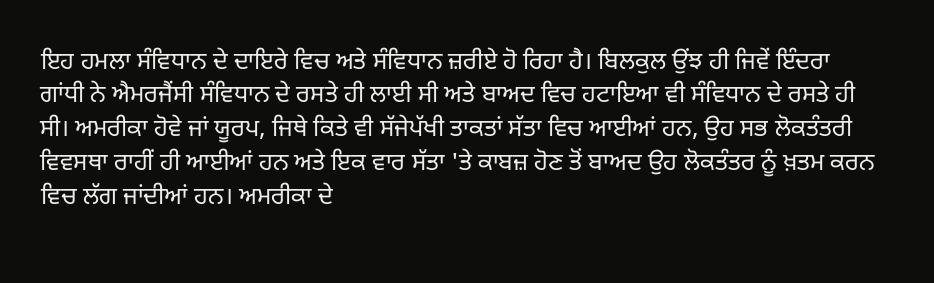ਇਹ ਹਮਲਾ ਸੰਵਿਧਾਨ ਦੇ ਦਾਇਰੇ ਵਿਚ ਅਤੇ ਸੰਵਿਧਾਨ ਜ਼ਰੀਏ ਹੋ ਰਿਹਾ ਹੈ। ਬਿਲਕੁਲ ਉਂਝ ਹੀ ਜਿਵੇਂ ਇੰਦਰਾ ਗਾਂਧੀ ਨੇ ਐਮਰਜੈਂਸੀ ਸੰਵਿਧਾਨ ਦੇ ਰਸਤੇ ਹੀ ਲਾਈ ਸੀ ਅਤੇ ਬਾਅਦ ਵਿਚ ਹਟਾਇਆ ਵੀ ਸੰਵਿਧਾਨ ਦੇ ਰਸਤੇ ਹੀ ਸੀ। ਅਮਰੀਕਾ ਹੋਵੇ ਜਾਂ ਯੂਰਪ, ਜਿਥੇ ਕਿਤੇ ਵੀ ਸੱਜੇਪੱਖੀ ਤਾਕਤਾਂ ਸੱਤਾ ਵਿਚ ਆਈਆਂ ਹਨ, ਉਹ ਸਭ ਲੋਕਤੰਤਰੀ ਵਿਵਸਥਾ ਰਾਹੀਂ ਹੀ ਆਈਆਂ ਹਨ ਅਤੇ ਇਕ ਵਾਰ ਸੱਤਾ 'ਤੇ ਕਾਬਜ਼ ਹੋਣ ਤੋਂ ਬਾਅਦ ਉਹ ਲੋਕਤੰਤਰ ਨੂੰ ਖ਼ਤਮ ਕਰਨ ਵਿਚ ਲੱਗ ਜਾਂਦੀਆਂ ਹਨ। ਅਮਰੀਕਾ ਦੇ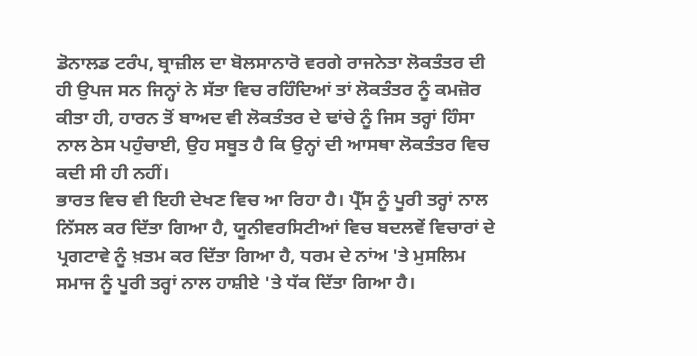ਡੋਨਾਲਡ ਟਰੰਪ, ਬ੍ਰਾਜ਼ੀਲ ਦਾ ਬੋਲਸਾਨਾਰੋ ਵਰਗੇ ਰਾਜਨੇਤਾ ਲੋਕਤੰਤਰ ਦੀ ਹੀ ਉਪਜ ਸਨ ਜਿਨ੍ਹਾਂ ਨੇ ਸੱਤਾ ਵਿਚ ਰਹਿੰਦਿਆਂ ਤਾਂ ਲੋਕਤੰਤਰ ਨੂੰ ਕਮਜ਼ੋਰ ਕੀਤਾ ਹੀ, ਹਾਰਨ ਤੋਂ ਬਾਅਦ ਵੀ ਲੋਕਤੰਤਰ ਦੇ ਢਾਂਚੇ ਨੂੰ ਜਿਸ ਤਰ੍ਹਾਂ ਹਿੰਸਾ ਨਾਲ ਠੇਸ ਪਹੁੰਚਾਈ, ਉਹ ਸਬੂਤ ਹੈ ਕਿ ਉਨ੍ਹਾਂ ਦੀ ਆਸਥਾ ਲੋਕਤੰਤਰ ਵਿਚ ਕਦੀ ਸੀ ਹੀ ਨਹੀਂ।
ਭਾਰਤ ਵਿਚ ਵੀ ਇਹੀ ਦੇਖਣ ਵਿਚ ਆ ਰਿਹਾ ਹੈ। ਪ੍ਰੈੱਸ ਨੂੰ ਪੂਰੀ ਤਰ੍ਹਾਂ ਨਾਲ ਨਿੱਸਲ ਕਰ ਦਿੱਤਾ ਗਿਆ ਹੈ, ਯੂਨੀਵਰਸਿਟੀਆਂ ਵਿਚ ਬਦਲਵੇਂ ਵਿਚਾਰਾਂ ਦੇ ਪ੍ਰਗਟਾਵੇ ਨੂੰ ਖ਼ਤਮ ਕਰ ਦਿੱਤਾ ਗਿਆ ਹੈ, ਧਰਮ ਦੇ ਨਾਂਅ 'ਤੇ ਮੁਸਲਿਮ ਸਮਾਜ ਨੂੰ ਪੂਰੀ ਤਰ੍ਹਾਂ ਨਾਲ ਹਾਸ਼ੀਏ 'ਤੇ ਧੱਕ ਦਿੱਤਾ ਗਿਆ ਹੈ।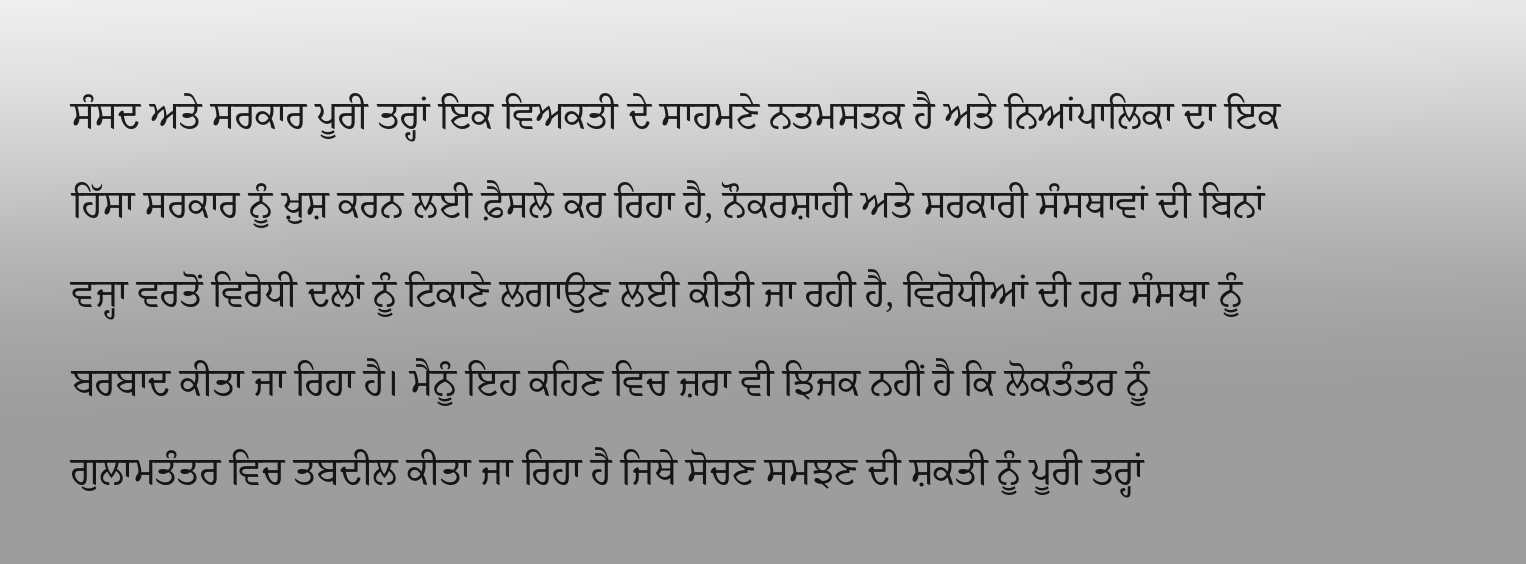ਸੰਸਦ ਅਤੇ ਸਰਕਾਰ ਪੂਰੀ ਤਰ੍ਹਾਂ ਇਕ ਵਿਅਕਤੀ ਦੇ ਸਾਹਮਣੇ ਨਤਮਸਤਕ ਹੈ ਅਤੇ ਨਿਆਂਪਾਲਿਕਾ ਦਾ ਇਕ ਹਿੱਸਾ ਸਰਕਾਰ ਨੂੰ ਖ਼ੁਸ਼ ਕਰਨ ਲਈ ਫ਼ੈਸਲੇ ਕਰ ਰਿਹਾ ਹੈ, ਨੌਕਰਸ਼ਾਹੀ ਅਤੇ ਸਰਕਾਰੀ ਸੰਸਥਾਵਾਂ ਦੀ ਬਿਨਾਂ ਵਜ੍ਹਾ ਵਰਤੋਂ ਵਿਰੋਧੀ ਦਲਾਂ ਨੂੰ ਟਿਕਾਣੇ ਲਗਾਉਣ ਲਈ ਕੀਤੀ ਜਾ ਰਹੀ ਹੈ, ਵਿਰੋਧੀਆਂ ਦੀ ਹਰ ਸੰਸਥਾ ਨੂੰ ਬਰਬਾਦ ਕੀਤਾ ਜਾ ਰਿਹਾ ਹੈ। ਮੈਨੂੰ ਇਹ ਕਹਿਣ ਵਿਚ ਜ਼ਰਾ ਵੀ ਝਿਜਕ ਨਹੀਂ ਹੈ ਕਿ ਲੋਕਤੰਤਰ ਨੂੰ ਗੁਲਾਮਤੰਤਰ ਵਿਚ ਤਬਦੀਲ ਕੀਤਾ ਜਾ ਰਿਹਾ ਹੈ ਜਿਥੇ ਸੋਚਣ ਸਮਝਣ ਦੀ ਸ਼ਕਤੀ ਨੂੰ ਪੂਰੀ ਤਰ੍ਹਾਂ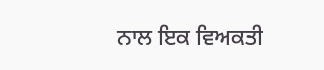ਨਾਲ ਇਕ ਵਿਅਕਤੀ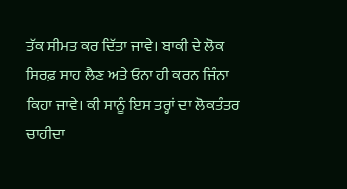ਤੱਕ ਸੀਮਤ ਕਰ ਦਿੱਤਾ ਜਾਵੇ। ਬਾਕੀ ਦੇ ਲੋਕ ਸਿਰਫ਼ ਸਾਹ ਲੈਣ ਅਤੇ ਓਨਾ ਹੀ ਕਰਨ ਜਿੰਨਾ ਕਿਹਾ ਜਾਵੇ। ਕੀ ਸਾਨੂੰ ਇਸ ਤਰ੍ਹਾਂ ਦਾ ਲੋਕਤੰਤਰ ਚਾਹੀਦਾ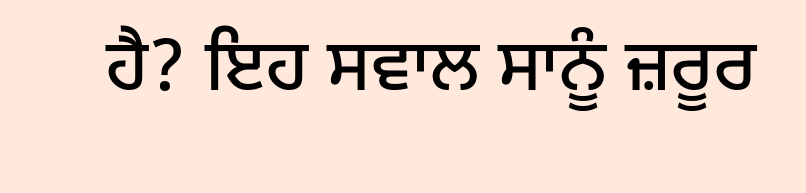ਹੈ? ਇਹ ਸਵਾਲ ਸਾਨੂੰ ਜ਼ਰੂਰ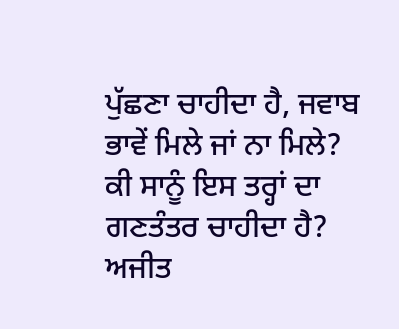ਪੁੱਛਣਾ ਚਾਹੀਦਾ ਹੈ, ਜਵਾਬ ਭਾਵੇਂ ਮਿਲੇ ਜਾਂ ਨਾ ਮਿਲੇ?
ਕੀ ਸਾਨੂੰ ਇਸ ਤਰ੍ਹਾਂ ਦਾ ਗਣਤੰਤਰ ਚਾਹੀਦਾ ਹੈ?
ਅਜੀਤ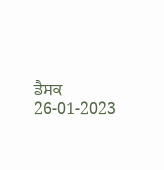ਡੈਸਕ
26-01-2023